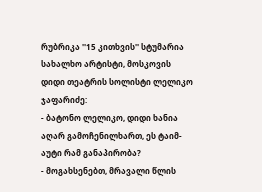რუბრიკა ''15 კითხვის'' სტუმარია სახალხო არტისტი, მოსკოვის დიდი თეატრის სოლისტი ლელიკო ჯაფარიძე:
- ბატონო ლელიკო, დიდი ხანია აღარ გამოჩენილხართ, ეს ტაიმ-აუტი რამ განაპირობა?
- მოგახსენებთ, მრავალი წლის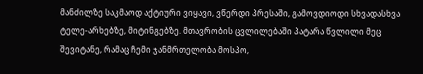მანძილზე საკმაოდ აქტიური ვიყავი, ვწერდი პრესაში, გამოვდიოდი სხვადასხვა ტელე-არხებზე, მიტინგებზე. მთავრობის ცვლილებაში პატარა წვლილი მეც შევიტანე, რამაც ჩემი ჯანმრთელობა მოსპო,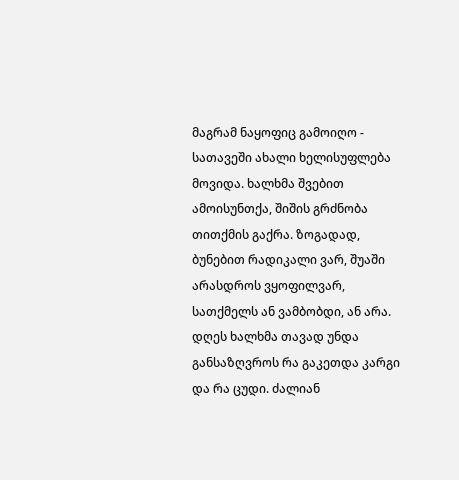მაგრამ ნაყოფიც გამოიღო - სათავეში ახალი ხელისუფლება მოვიდა. ხალხმა შვებით ამოისუნთქა, შიშის გრძნობა თითქმის გაქრა. ზოგადად, ბუნებით რადიკალი ვარ, შუაში არასდროს ვყოფილვარ, სათქმელს ან ვამბობდი, ან არა. დღეს ხალხმა თავად უნდა განსაზღვროს რა გაკეთდა კარგი და რა ცუდი. ძალიან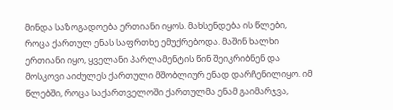მინდა საზოგადოება ერთიანი იყოს. მახსენდება ის წლები, როცა ქართულ ენას საფრთხე ემუქრებოდა. მაშინ ხალხი ერთიანი იყო, ყველანი პარლამენტის წინ შეიკრიბნენ და მოსკოვი აიძულეს ქართული მშობლიურ ენად დარჩენილიყო. იმ წლებში, როცა საქართველოში ქართულმა ენამ გაიმარჯვა,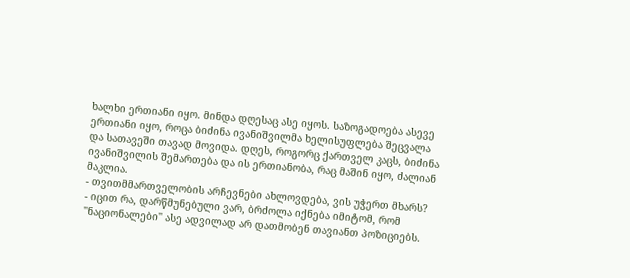ხალხი ერთიანი იყო. მინდა დღესაც ასე იყოს. საზოგადოება ასევე ერთიანი იყო, როცა ბიძინა ივანიშვილმა ხელისუფლება შეცვალა და სათავეში თავად მოვიდა. დღეს, როგორც ქართველ კაცს, ბიძინა ივანიშვილის შემართება და ის ერთიანობა, რაც მაშინ იყო, ძალიან მაკლია.
- თვითმმართველობის არჩევნები ახლოვდება, ვის უჭერთ მხარს?
- იცით რა, დარწმუნებული ვარ, ბრძოლა იქნება იმიტომ, რომ ''ნაციონალები'' ასე ადვილად არ დათმობენ თავიანთ პოზიციებს.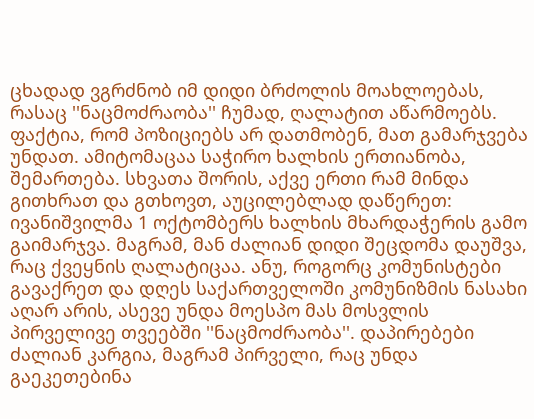ცხადად ვგრძნობ იმ დიდი ბრძოლის მოახლოებას, რასაც ''ნაცმოძრაობა'' ჩუმად, ღალატით აწარმოებს. ფაქტია, რომ პოზიციებს არ დათმობენ, მათ გამარჯვება უნდათ. ამიტომაცაა საჭირო ხალხის ერთიანობა, შემართება. სხვათა შორის, აქვე ერთი რამ მინდა გითხრათ და გთხოვთ, აუცილებლად დაწერეთ: ივანიშვილმა 1 ოქტომბერს ხალხის მხარდაჭერის გამო გაიმარჯვა. მაგრამ, მან ძალიან დიდი შეცდომა დაუშვა, რაც ქვეყნის ღალატიცაა. ანუ, როგორც კომუნისტები გავაქრეთ და დღეს საქართველოში კომუნიზმის ნასახი აღარ არის, ასევე უნდა მოესპო მას მოსვლის პირველივე თვეებში ''ნაცმოძრაობა''. დაპირებები ძალიან კარგია, მაგრამ პირველი, რაც უნდა გაეკეთებინა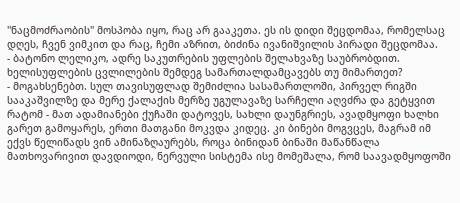''ნაცმოძრაობის'' მოსპობა იყო, რაც არ გააკეთა. ეს ის დიდი შეცდომაა, რომელსაც დღეს, ჩვენ ვიმკით და რაც, ჩემი აზრით, ბიძინა ივანიშვილის პირადი შეცდომაა.
- ბატონო ლელიკო, ადრე საკუთრების უფლების შელახვაზე საუბრობდით. ხელისუფლების ცვლილების შემდეგ სამართალდამცავებს თუ მიმართეთ?
- მოგახსენებთ. სულ თავისუფლად შემიძლია სასამართლოში, პირველ რიგში სააკაშვილზე და მერე ქალაქის მერზე უგულავაზე სარჩელი აღვძრა და გეტყვით რატომ - მათ ადამიანები ქუჩაში დატოვეს, სახლი დაუნგრიეს, ავადმყოფი ხალხი გარეთ გამოყარეს, ერთი მათგანი მოკვდა კიდეც. კი ბინები მოგვცეს, მაგრამ იმ ექვს წელიწადს ვინ ამინაზღაურებს, როცა ბინიდან ბინაში მაწანწალა მათხოვარივით დავდიოდი, ნერვული სისტემა ისე მომეშალა, რომ საავადმყოფოში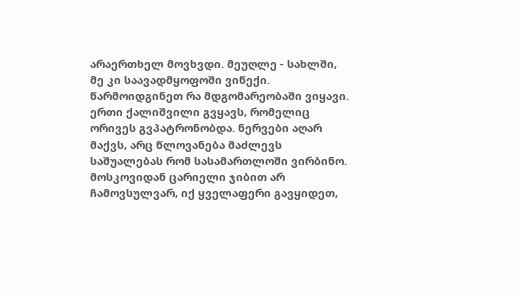არაერთხელ მოვხვდი. მეუღლე - სახლში, მე კი საავადმყოფოში ვიწექი. წარმოიდგინეთ რა მდგომარეობაში ვიყავი. ერთი ქალიშვილი გვყავს, რომელიც ორივეს გვპატრონობდა. ნერვები აღარ მაქვს, არც წლოვანება მაძლევს საშუალებას რომ სასამართლოში ვირბინო. მოსკოვიდან ცარიელი ჯიბით არ ჩამოვსულვარ, იქ ყველაფერი გავყიდეთ,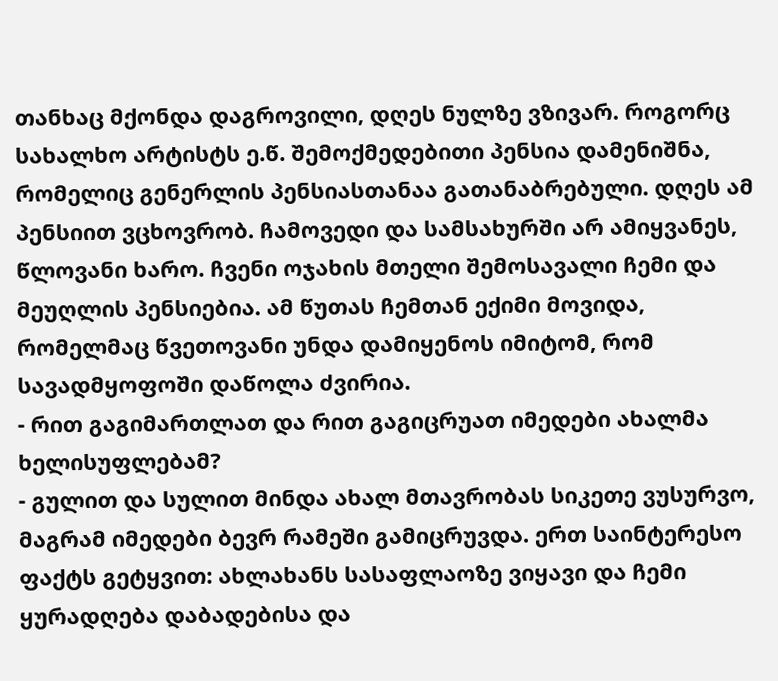თანხაც მქონდა დაგროვილი, დღეს ნულზე ვზივარ. როგორც სახალხო არტისტს ე.წ. შემოქმედებითი პენსია დამენიშნა, რომელიც გენერლის პენსიასთანაა გათანაბრებული. დღეს ამ პენსიით ვცხოვრობ. ჩამოვედი და სამსახურში არ ამიყვანეს, წლოვანი ხარო. ჩვენი ოჯახის მთელი შემოსავალი ჩემი და მეუღლის პენსიებია. ამ წუთას ჩემთან ექიმი მოვიდა, რომელმაც წვეთოვანი უნდა დამიყენოს იმიტომ, რომ სავადმყოფოში დაწოლა ძვირია.
- რით გაგიმართლათ და რით გაგიცრუათ იმედები ახალმა ხელისუფლებამ?
- გულით და სულით მინდა ახალ მთავრობას სიკეთე ვუსურვო, მაგრამ იმედები ბევრ რამეში გამიცრუვდა. ერთ საინტერესო ფაქტს გეტყვით: ახლახანს სასაფლაოზე ვიყავი და ჩემი ყურადღება დაბადებისა და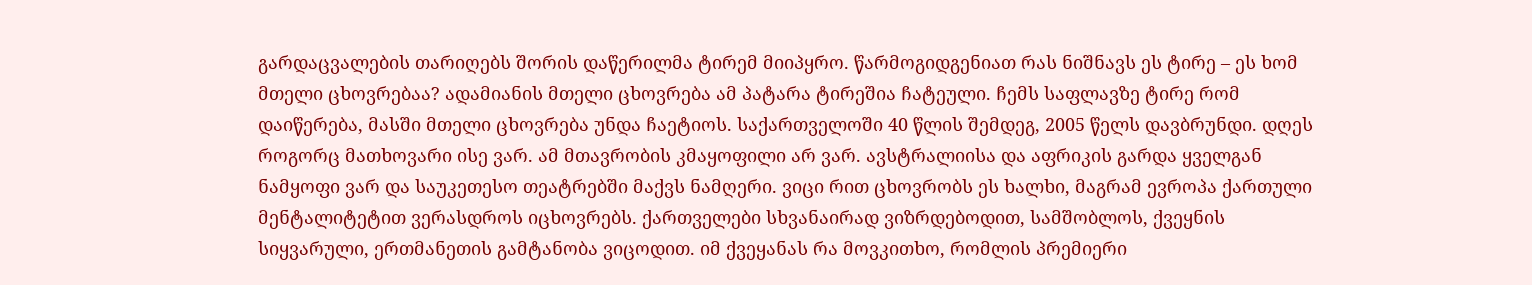გარდაცვალების თარიღებს შორის დაწერილმა ტირემ მიიპყრო. წარმოგიდგენიათ რას ნიშნავს ეს ტირე – ეს ხომ მთელი ცხოვრებაა? ადამიანის მთელი ცხოვრება ამ პატარა ტირეშია ჩატეული. ჩემს საფლავზე ტირე რომ დაიწერება, მასში მთელი ცხოვრება უნდა ჩაეტიოს. საქართველოში 40 წლის შემდეგ, 2005 წელს დავბრუნდი. დღეს როგორც მათხოვარი ისე ვარ. ამ მთავრობის კმაყოფილი არ ვარ. ავსტრალიისა და აფრიკის გარდა ყველგან ნამყოფი ვარ და საუკეთესო თეატრებში მაქვს ნამღერი. ვიცი რით ცხოვრობს ეს ხალხი, მაგრამ ევროპა ქართული მენტალიტეტით ვერასდროს იცხოვრებს. ქართველები სხვანაირად ვიზრდებოდით, სამშობლოს, ქვეყნის სიყვარული, ერთმანეთის გამტანობა ვიცოდით. იმ ქვეყანას რა მოვკითხო, რომლის პრემიერი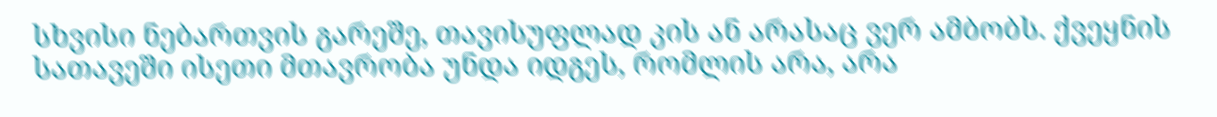სხვისი ნებართვის გარეშე, თავისუფლად კის ან არასაც ვერ ამბობს. ქვეყნის სათავეში ისეთი მთავრობა უნდა იდგეს, რომლის არა, არა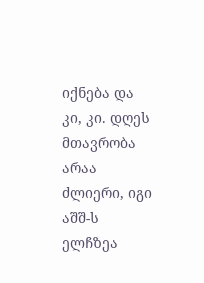იქნება და კი, კი. დღეს მთავრობა არაა ძლიერი, იგი აშშ-ს ელჩზეა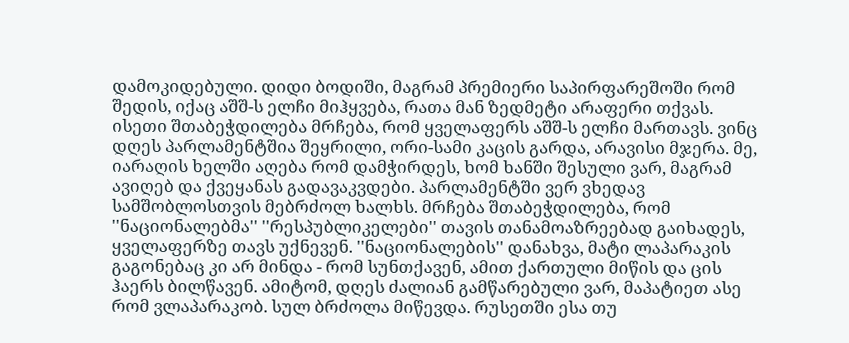დამოკიდებული. დიდი ბოდიში, მაგრამ პრემიერი საპირფარეშოში რომ შედის, იქაც აშშ-ს ელჩი მიჰყვება, რათა მან ზედმეტი არაფერი თქვას. ისეთი შთაბეჭდილება მრჩება, რომ ყველაფერს აშშ-ს ელჩი მართავს. ვინც დღეს პარლამენტშია შეყრილი, ორი-სამი კაცის გარდა, არავისი მჯერა. მე, იარაღის ხელში აღება რომ დამჭირდეს, ხომ ხანში შესული ვარ, მაგრამ ავიღებ და ქვეყანას გადავაკვდები. პარლამენტში ვერ ვხედავ სამშობლოსთვის მებრძოლ ხალხს. მრჩება შთაბეჭდილება, რომ ''ნაციონალებმა'' ''რესპუბლიკელები'' თავის თანამოაზრეებად გაიხადეს, ყველაფერზე თავს უქნევენ. ''ნაციონალების'' დანახვა, მატი ლაპარაკის გაგონებაც კი არ მინდა - რომ სუნთქავენ, ამით ქართული მიწის და ცის ჰაერს ბილწავენ. ამიტომ, დღეს ძალიან გამწარებული ვარ, მაპატიეთ ასე რომ ვლაპარაკობ. სულ ბრძოლა მიწევდა. რუსეთში ესა თუ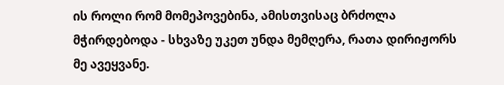ის როლი რომ მომეპოვებინა, ამისთვისაც ბრძოლა მჭირდებოდა - სხვაზე უკეთ უნდა მემღერა, რათა დირიჟორს მე ავეყვანე.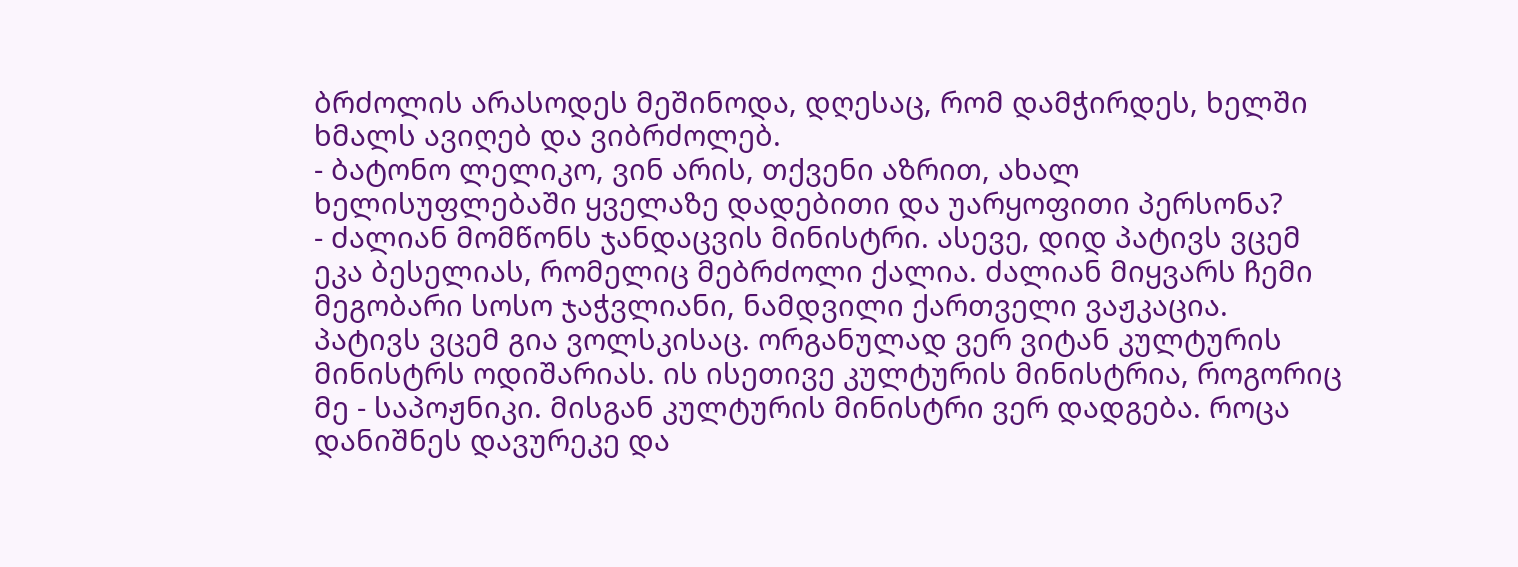ბრძოლის არასოდეს მეშინოდა, დღესაც, რომ დამჭირდეს, ხელში ხმალს ავიღებ და ვიბრძოლებ.
- ბატონო ლელიკო, ვინ არის, თქვენი აზრით, ახალ ხელისუფლებაში ყველაზე დადებითი და უარყოფითი პერსონა?
- ძალიან მომწონს ჯანდაცვის მინისტრი. ასევე, დიდ პატივს ვცემ ეკა ბესელიას, რომელიც მებრძოლი ქალია. ძალიან მიყვარს ჩემი მეგობარი სოსო ჯაჭვლიანი, ნამდვილი ქართველი ვაჟკაცია. პატივს ვცემ გია ვოლსკისაც. ორგანულად ვერ ვიტან კულტურის მინისტრს ოდიშარიას. ის ისეთივე კულტურის მინისტრია, როგორიც მე - საპოჟნიკი. მისგან კულტურის მინისტრი ვერ დადგება. როცა დანიშნეს დავურეკე და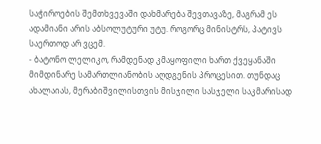საჭიროების შემთხვევაში დახმარება შევთავაზე, მაგრამ ეს ადამიანი არის აბსოლუტური უტუ. როგორც მინისტრს, პატივს საერთოდ არ ვცემ.
- ბატონო ლელიკო, რამდენად კმაყოფილი ხართ ქვეყანაში მიმდინარე სამართლიანობის აღდგენის პროცესით. თუნდაც ახალაიას, მერაბიშვილისთვის მისჯილი სასჯელი საკმარისად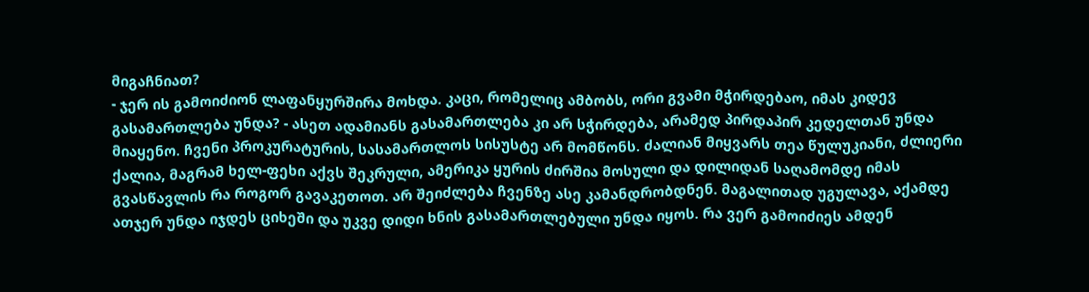მიგაჩნიათ?
- ჯერ ის გამოიძიონ ლაფანყურშირა მოხდა. კაცი, რომელიც ამბობს, ორი გვამი მჭირდებაო, იმას კიდევ გასამართლება უნდა? - ასეთ ადამიანს გასამართლება კი არ სჭირდება, არამედ პირდაპირ კედელთან უნდა მიაყენო. ჩვენი პროკურატურის, სასამართლოს სისუსტე არ მომწონს. ძალიან მიყვარს თეა წულუკიანი, ძლიერი ქალია, მაგრამ ხელ-ფეხი აქვს შეკრული, ამერიკა ყურის ძირშია მოსული და დილიდან საღამომდე იმას გვასწავლის რა როგორ გავაკეთოთ. არ შეიძლება ჩვენზე ასე კამანდრობდნენ. მაგალითად უგულავა, აქამდე ათჯერ უნდა იჯდეს ციხეში და უკვე დიდი ხნის გასამართლებული უნდა იყოს. რა ვერ გამოიძიეს ამდენ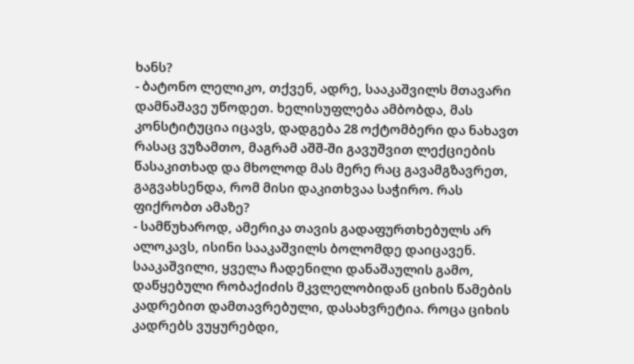ხანს?
- ბატონო ლელიკო, თქვენ, ადრე, სააკაშვილს მთავარი დამნაშავე უწოდეთ. ხელისუფლება ამბობდა, მას კონსტიტუცია იცავს, დადგება 28 ოქტომბერი და ნახავთ რასაც ვუზამთო, მაგრამ აშშ-ში გავუშვით ლექციების წასაკითხად და მხოლოდ მას მერე რაც გავამგზავრეთ, გაგვახსენდა, რომ მისი დაკითხვაა საჭირო. რას ფიქრობთ ამაზე?
- სამწუხაროდ, ამერიკა თავის გადაფურთხებულს არ ალოკავს, ისინი სააკაშვილს ბოლომდე დაიცავენ. სააკაშვილი, ყველა ჩადენილი დანაშაულის გამო, დაწყებული რობაქიძის მკვლელობიდან ციხის წამების კადრებით დამთავრებული, დასახვრეტია. როცა ციხის კადრებს ვუყურებდი,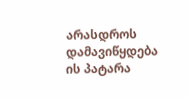არასდროს დამავიწყდება ის პატარა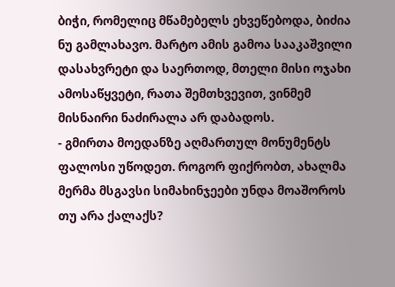ბიჭი, რომელიც მწამებელს ეხვეწებოდა, ბიძია ნუ გამლახავო. მარტო ამის გამოა სააკაშვილი დასახვრეტი და საერთოდ, მთელი მისი ოჯახი ამოსაწყვეტი, რათა შემთხვევით, ვინმემ მისნაირი ნაძირალა არ დაბადოს.
- გმირთა მოედანზე აღმართულ მონუმენტს ფალოსი უწოდეთ. როგორ ფიქრობთ, ახალმა მერმა მსგავსი სიმახინჯეები უნდა მოაშოროს თუ არა ქალაქს?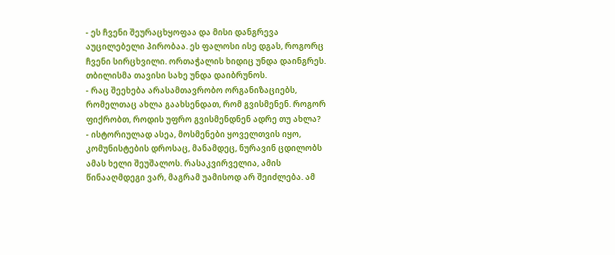- ეს ჩვენი შეურაცხყოფაა და მისი დანგრევა აუცილებელი პირობაა. ეს ფალოსი ისე დგას, როგორც ჩვენი სირცხვილი. ორთაჭალის ხიდიც უნდა დაინგრეს. თბილისმა თავისი სახე უნდა დაიბრუნოს.
- რაც შეეხება არასამთავრობო ორგანიზაციებს, რომელთაც ახლა გაახსენდათ, რომ გვისმენენ. როგორ ფიქრობთ, როდის უფრო გვისმენდნენ ადრე თუ ახლა?
- ისტორიულად ასეა, მოსმენები ყოველთვის იყო, კომუნისტების დროსაც, მანამდეც, ნურავინ ცდილობს ამას ხელი შეუშალოს. რასაკვირველია, ამის წინააღმდეგი ვარ, მაგრამ უამისოდ არ შეიძლება. ამ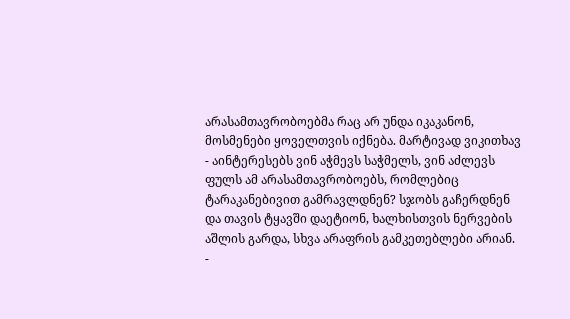არასამთავრობოებმა რაც არ უნდა იკაკანონ, მოსმენები ყოველთვის იქნება. მარტივად ვიკითხავ - აინტერესებს ვინ აჭმევს საჭმელს, ვინ აძლევს ფულს ამ არასამთავრობოებს, რომლებიც ტარაკანებივით გამრავლდნენ? სჯობს გაჩერდნენ და თავის ტყავში დაეტიონ, ხალხისთვის ნერვების აშლის გარდა, სხვა არაფრის გამკეთებლები არიან.
-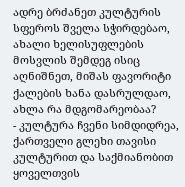ადრე ბრძანეთ კულტურის სფეროს შველა სჭირდებაო, ახალი ხელისუფლების მოსვლის შემდეგ ისიც აღნიშნეთ, მიშას ფავორიტი ქალების ხანა დასრულდაო, ახლა რა მდგომარეობაა?
- კულტურა ჩვენი სიმდიდრეა, ქართველი გლეხი თავისი კულტურით და საქმიანობით ყოველთვის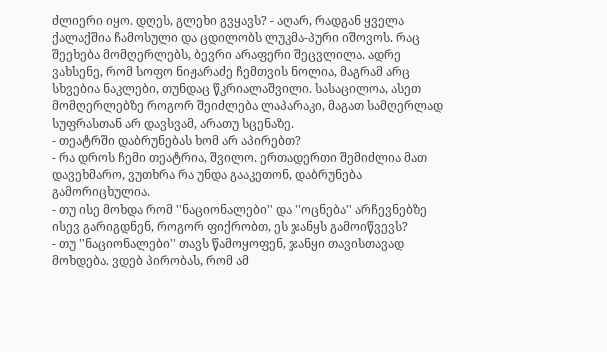ძლიერი იყო. დღეს, გლეხი გვყავს? - აღარ, რადგან ყველა ქალაქშია ჩამოსული და ცდილობს ლუკმა-პური იშოვოს. რაც შეეხება მომღერლებს, ბევრი არაფერი შეცვლილა. ადრე ვახსენე, რომ სოფო ნიჟარაძე ჩემთვის ნოლია, მაგრამ არც სხვებია ნაკლები, თუნდაც წკრიალაშვილი. სასაცილოა, ასეთ მომღერლებზე როგორ შეიძლება ლაპარაკი, მაგათ სამღერლად სუფრასთან არ დავსვამ, არათუ სცენაზე.
- თეატრში დაბრუნებას ხომ არ აპირებთ?
- რა დროს ჩემი თეატრია, შვილო. ერთადერთი შემიძლია მათ დავეხმარო, ვუთხრა რა უნდა გააკეთონ, დაბრუნება გამორიცხულია.
- თუ ისე მოხდა რომ ''ნაციონალები'' და ''ოცნება'' არჩევნებზე ისევ გარიგდნენ, როგორ ფიქრობთ, ეს ჯანყს გამოიწვევს?
- თუ ''ნაციონალები'' თავს წამოყოფენ, ჯანყი თავისთავად მოხდება. ვდებ პირობას, რომ ამ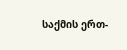საქმის ერთ-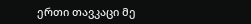ერთი თავკაცი მე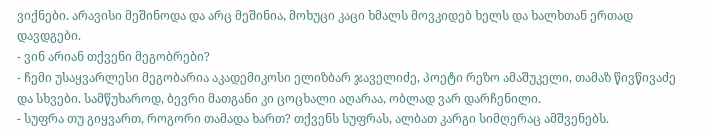ვიქნები. არავისი მეშინოდა და არც მეშინია, მოხუცი კაცი ხმალს მოვკიდებ ხელს და ხალხთან ერთად დავდგები.
- ვინ არიან თქვენი მეგობრები?
- ჩემი უსაყვარლესი მეგობარია აკადემიკოსი ელიზბარ ჯაველიძე, პოეტი რეზო ამაშუკელი, თამაზ წივწივაძე და სხვები. სამწუხაროდ, ბევრი მათგანი კი ცოცხალი აღარაა, ობლად ვარ დარჩენილი.
- სუფრა თუ გიყვართ, როგორი თამადა ხართ? თქვენს სუფრას, ალბათ კარგი სიმღერაც ამშვენებს.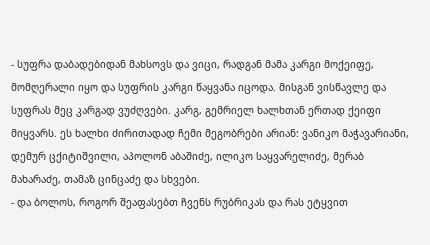- სუფრა დაბადებიდან მახსოვს და ვიცი, რადგან მამა კარგი მოქეიფე, მომღერალი იყო და სუფრის კარგი წაყვანა იცოდა. მისგან ვისწავლე და სუფრას მეც კარგად ვუძღვები. კარგ, გემრიელ ხალხთან ერთად ქეიფი მიყვარს. ეს ხალხი ძირითადად ჩემი მეგობრები არიან: ვანიკო მაჭავარიანი, დემურ ცქიტიშვილი, აპოლონ აბაშიძე, ილიკო საყვარელიძე, მერაბ მახარაძე, თამაზ ცინცაძე და სხვები.
- და ბოლოს, როგორ შეაფასებთ ჩვენს რუბრიკას და რას ეტყვით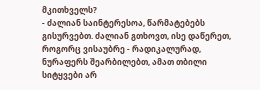მკითხველს?
- ძალიან საინტერესოა, წარმატებებს გისურვებთ. ძალიან გთხოვთ, ისე დაწერეთ, როგორც ვისაუბრე - რადიკალურად, ნურაფერს შეარბილებთ, ამათ თბილი სიტყვები არ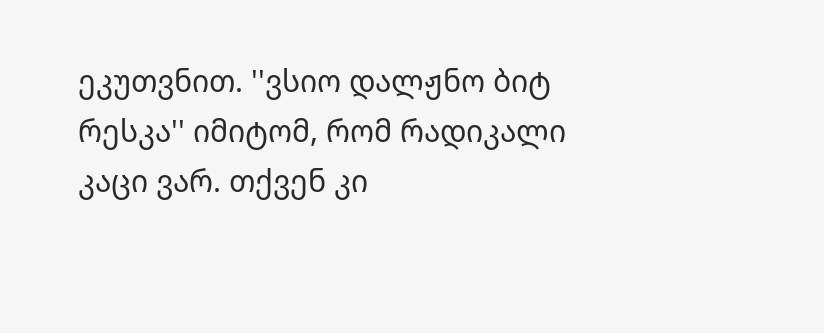ეკუთვნით. ''ვსიო დალჟნო ბიტ რესკა'' იმიტომ, რომ რადიკალი კაცი ვარ. თქვენ კი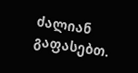ძალიან გაფასებთ.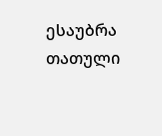ესაუბრა თათული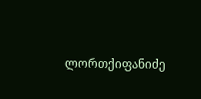ლორთქიფანიძე